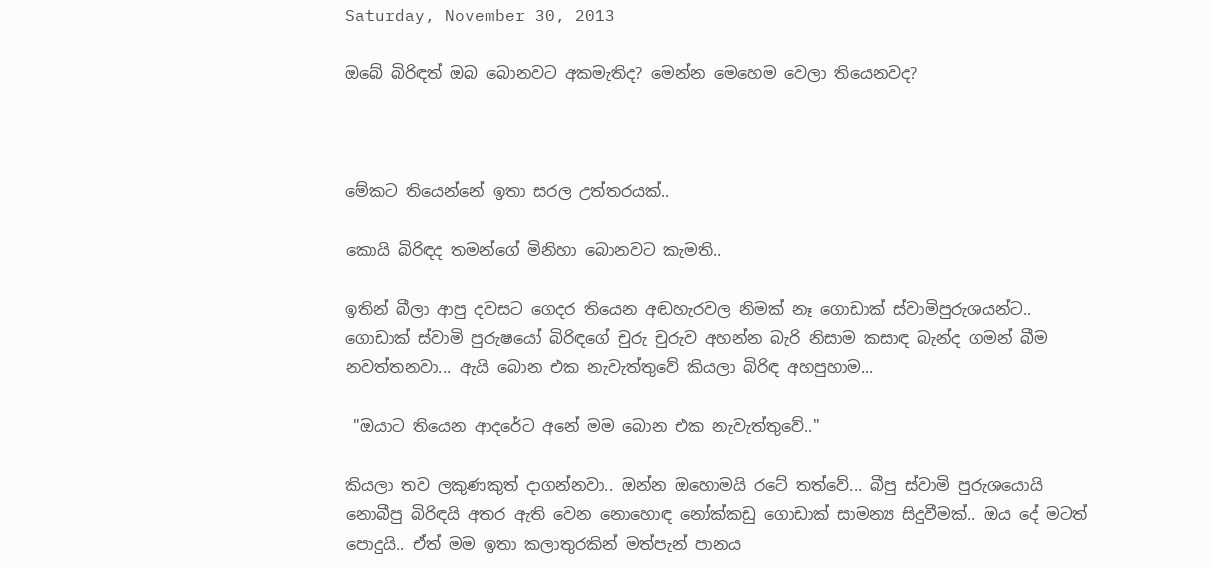Saturday, November 30, 2013

ඔබේ බිරිඳත් ඔබ බොනවට අකමැතිද? මෙන්න මෙහෙම වෙලා තියෙනවද?



මේකට තියෙන්නේ ඉතා සරල උත්තරයක්..

කොයි බිරිඳද තමන්ගේ මිනිහා බොනවට කැමති..

ඉතින් බීලා ආපු දවසට ගෙදර තියෙන අඬහැරවල නිමක් නෑ ගොඩාක් ස්වාමිපුරුශයන්ට.. ගොඩාක් ස්වාමි පුරුෂයෝ බිරිඳගේ චුරු චුරුව අහන්න බැරි නිසාම කසාඳ බැන්ද ගමන් බීම නවත්තනවා... ඇයි බොන එක නැවැත්තුවේ කියලා බිරිඳ අහපුහාම...

 "ඔයාට තියෙන ආදරේට අනේ මම බොන එක නැවැත්තුවේ.."

කියලා තව ලකුණකුත් දාගන්නවා.. ඔන්න ඔහොමයි රටේ තත්වේ... බීපු ස්වාමි පුරුශයොයි නොබීපු බිරිඳයි අතර ඇති වෙන නොහොඳ නෝක්කඩු ගොඩාක් සාමන්‍ය සිදුවීමක්.. ඔය දේ මටත් පොදුයි.. ඒත් මම ඉතා කලාතුරකින් මත්පැන් පානය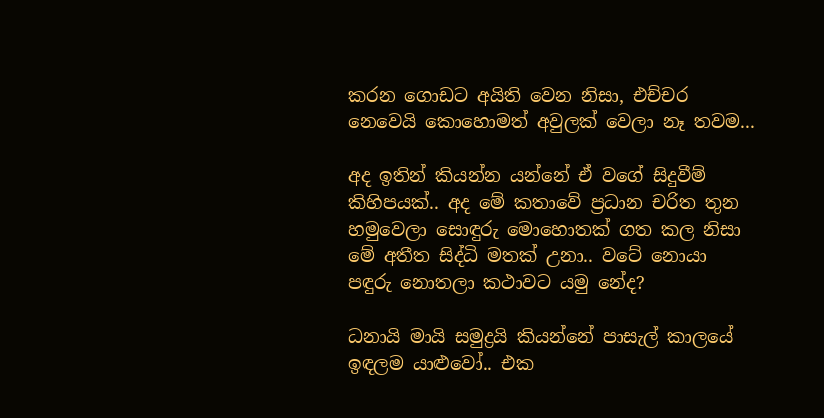කරන ගොඩට අයිති වෙන නිසා, එච්චර නෙවෙයි කොහොමත් අවුලක් වෙලා නෑ තවම...

අද ඉතින් කියන්න යන්නේ ඒ වගේ සිදුවීම් කිහිපයක්.. අද මේ කතාවේ ප්‍රධාන චරිත තුන හමුවෙලා සොඳුරු මොහොතක් ගත කල නිසා මේ අතීත සිද්ධි මතක් උනා.. වටේ නොයා පඳුරු නොතලා කථාවට යමු නේද?

ධනායි මායි සමුද්‍රයි කියන්නේ පාසැල් කාලයේ ඉඳලම යාළුවෝ.. එක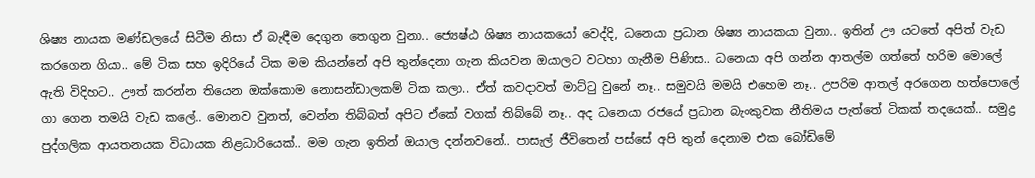ශිෂ්‍ය නායක මණ්ඩලයේ සිටීම නිසා ඒ බැඳීම දෙගුන තෙගුන වුනා.. ජ්‍යෙෂ්ඨ ශිෂ්‍ය නායකයෝ වෙද්දි, ධනෙයා ප්‍රධාන ශිෂ්‍ය නායකයා වුනා.. ඉතින් ඌ යටතේ අපිත් වැඩ කරගෙන ගියා.. මේ ටික සහ ඉදිරියේ ටික මම කියන්නේ අපි තුන්දෙනා ගැන කියවන ඔයාලට වටහා ගැනීම පිණිස.. ධනෙයා අපි ගන්න ආතල්ම ගත්තේ හරිම මොලේ ඇති විදිහට.. ඌත් කරන්න තියෙන ඔක්කොම නොසන්ඩාලකම් ටික කලා.. ඒත් කවදාවත් මාට්ටු වුනේ නෑ.. සමුවයි මමයි එහෙම නෑ.. උපරිම ආතල් අරගෙන හත්පොලේ ගා ගෙන තමයි වැඩ කලේ.. මොනව වුනත්, වෙන්න තිබ්බත් අපිට ඒකේ වගක් තිබ්බේ නෑ.. අද ධනෙයා රජයේ ප්‍රධාන බැංකුවක නීතිමය පැත්තේ ටිකක් තදයෙක්.. සමුද්‍ර පුද්ගලික ආයතනයක විධායක නිළධාරියෙක්.. මම ගැන ඉතින් ඔයාල දන්නවනේ.. පාසැල් ජීවිතෙන් පස්සේ අපි තුන් දෙනාම එක බෝඩිමේ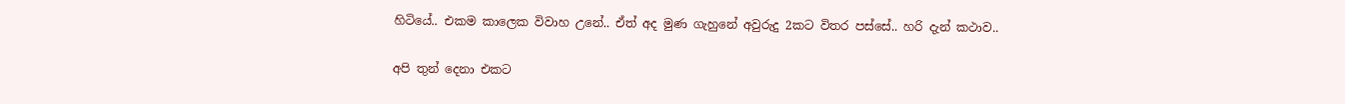හිටියේ.. එකම කාලෙක විවාහ උනේ.. ඒත් අද මුණ ගැහුනේ අවුරුදු 2කට විතර පස්සේ.. හරි දැන් කථාව..

අපි තුන් දෙනා එකට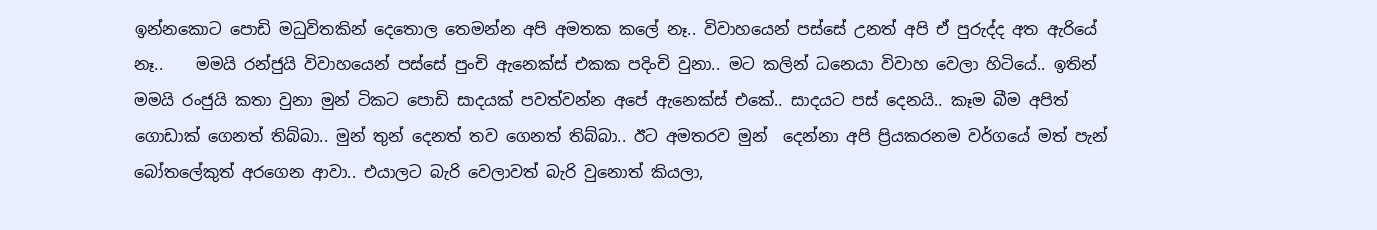ඉන්නකොට පොඩි මධුවිතකින් දෙතොල තෙමන්න අපි අමතක කලේ නෑ.. විවාහයෙන් පස්සේ උනත් අපි ඒ පුරුද්ද අත ඇරියේ නෑ..    මමයි රන්ජුයි විවාහයෙන් පස්සේ පුංචි ඇනෙක්ස් එකක පදිංචි වුනා.. මට කලින් ධනෙයා විවාහ වෙලා හිටියේ.. ඉතින් මමයි රංජුයි කතා වුනා මුන් ටිකට පොඩි සාදයක් පවත්වන්න අපේ ඇනෙක්ස් එකේ.. සාදයට පස් දෙනයි.. කෑම බීම අපිත් ගොඩාක් ගෙනත් තිබ්බා.. මුන් තුන් දෙනත් තව ගෙනත් තිබ්බා.. ඊට අමතරව මුන්  දෙන්නා අපි ප්‍රියකරනම වර්ගයේ මත් පැන් බෝතලේකුත් අරගෙන ආවා.. එයාලට බැරි වෙලාවත් බැරි වුනොත් කියලා,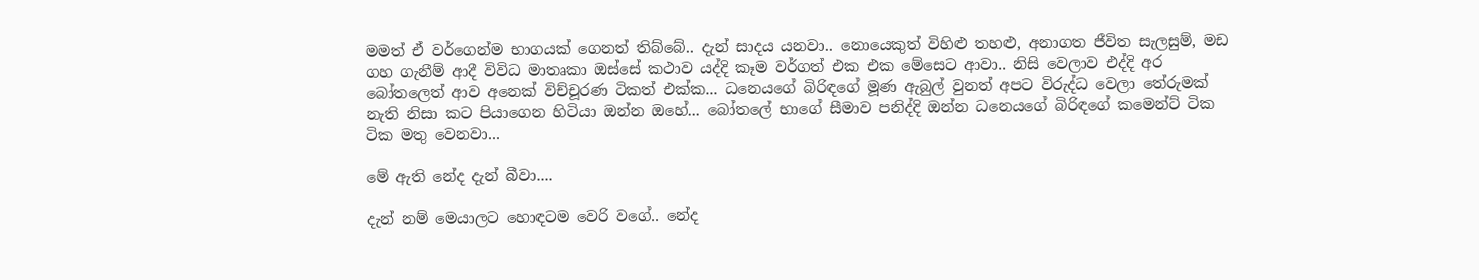මමත් ඒ වර්ගෙන්ම භාගයක් ගෙනත් තිබ්බේ.. දැන් සාදය යනවා.. නොයෙකුත් විහිළු තහළු, අනාගත ජීවිත සැලසුම්, මඩ ගහ ගැනීම් ආදී විවිධ මාතෘකා ඔස්සේ කථාව යද්දි කෑම වර්ගත් එක එක මේසෙට ආවා.. නිසි වෙලාව එද්දි අර බෝතලෙත් ආව අනෙක් විච්චූරණ ටිකත් එක්ක... ධනෙයගේ බිරිඳගේ මූණ ඇබුල් වුනත් අපට විරුද්ධ වෙලා තේරුමක් නැති නිසා කට පියාගෙන හිටියා ඔන්න ඔහේ... බෝතලේ භාගේ සීමාව පනිද්දි ඔන්න ධනෙයගේ බිරිඳගේ කමෙන්ට් ටික ටික මතු වෙනවා...

මේ ඇති නේද දැන් බීවා....

දැන් නම් මෙයාලට හොඳටම වෙරි වගේ.. නේද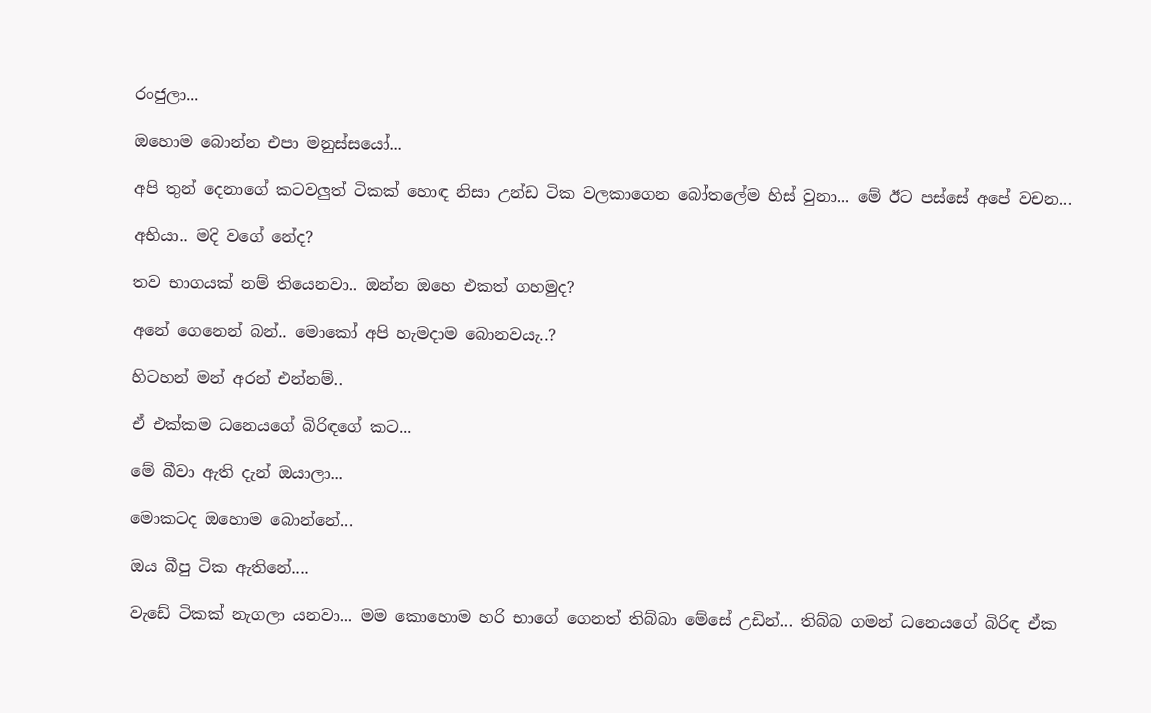රංජුලා...

ඔහොම බොන්න එපා මනුස්සයෝ...

අපි තුන් දෙනාගේ කටවලුත් ටිකක් හොඳ නිසා උන්ඩ ටික වලකාගෙන බෝතලේම හිස් වුනා... මේ ඊට පස්සේ අපේ වචන...

අභියා.. මදි වගේ නේද?

තව භාගයක් නම් තියෙනවා.. ඔන්න ඔහෙ එකත් ගහමුද?

අනේ ගෙනෙන් බන්.. මොකෝ අපි හැමදාම බොනවයැ..?

හිටහන් මන් අරන් එන්නම්..

ඒ එක්කම ධනෙයගේ බිරිඳගේ කට...

මේ බීවා ඇති දැන් ඔයාලා...

මොකටද ඔහොම බොන්නේ...

ඔය බීපු ටික ඇතිනේ....

වැඩේ ටිකක් නැගලා යනවා... මම කොහොම හරි භාගේ ගෙනත් තිබ්බා මේසේ උඩින්... තිබ්බ ගමන් ධනෙයගේ බිරිඳ ඒක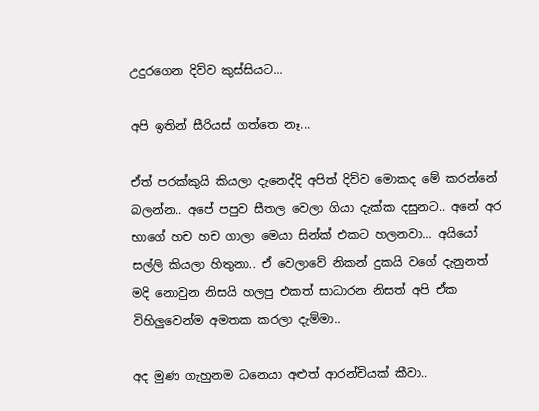උදුරගෙන දිව්ව කුස්සියට...

අපි ඉතින් සීරියස් ගත්තෙ නෑ...

ඒත් පරක්කුයි කියලා දැනෙද්දි අපිත් දිව්ව මොකද මේ කරන්නේ බලන්න.. අපේ පපුව සීතල වෙලා ගියා දැක්ක දසුනට.. අනේ අර භාගේ හච හච ගාලා මෙයා සින්ක් එකට හලනවා... අයියෝ සල්ලි කියලා හිතුනා.. ඒ වෙලාවේ නිකන් දුකයි වගේ දැනුනත් මදි නොවුන නිසයි හලපු එකත් සාධාරන නිසත් අපි ඒක විහිලුවෙන්ම අමතක කරලා දැම්මා..

අද මුණ ගැහුනම ධනෙයා අළුත් ආරන්චියක් කීවා..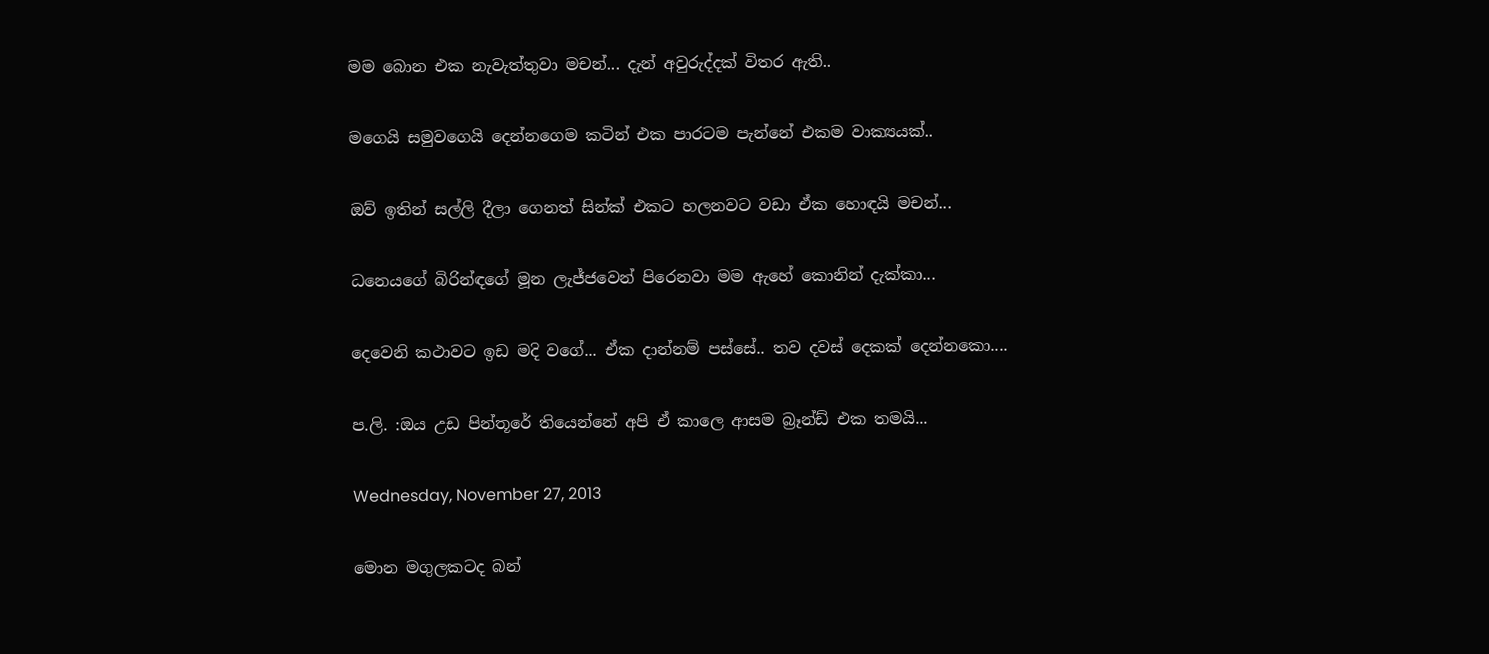මම බොන එක නැවැත්තුවා මචන්... දැන් අවුරුද්දක් විතර ඇති..

මගෙයි සමුවගෙයි දෙන්නගෙම කටින් එක පාරටම පැන්නේ එකම වාක්‍යයක්..

ඔව් ඉතින් සල්ලි දීලා ගෙනත් සින්ක් එකට හලනවට වඩා ඒක හොඳයි මචන්...

ධනෙයගේ බිරින්ඳගේ මූන ලැජ්ජවෙන් පිරෙනවා මම ඇහේ කොනින් දැක්කා...

දෙවෙනි කථාවට ඉඩ මදි වගේ... ඒක දාන්නම් පස්සේ.. තව දවස් දෙකක් දෙන්නකො....

ප.ලි. :ඔය උඩ පින්තූරේ තියෙන්නේ අපි ඒ කාලෙ ආසම බ්‍රෑන්ඩ් එක තමයි...

Wednesday, November 27, 2013

මොන මගුලකටද බන්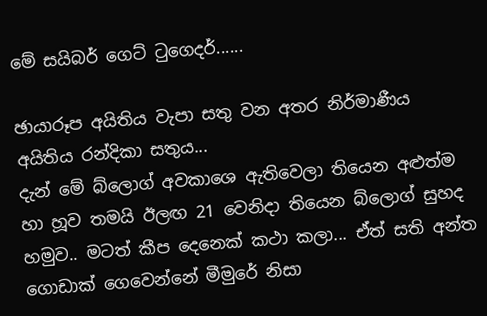මේ සයිබර් ගෙට් ටුගෙදර්......

ඡායාරූප අයිතිය වැපා සතු වන අතර නිර්මාණීය අයිතිය රන්දිකා සතුය...
දැන් මේ බ්ලොග් අවකාශෙ ඇතිවෙලා තියෙන අළුත්ම හා හූව තමයි ඊලඟ 21 වෙනිදා තියෙන බ්ලොග් සුහද හමුව.. මටත් කීප දෙනෙක් කථා කලා... ඒත් සති අන්ත ගොඩාක් ගෙවෙන්නේ මීමුරේ නිසා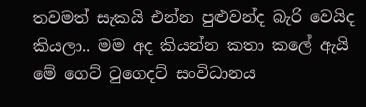තවමත් සැකයි එන්න පුළුවන්ද බැරි වෙයිද කියලා.. මම අද කියන්න කතා කලේ ඇයි මේ ගෙට් ටුගෙදට් සංවිධානය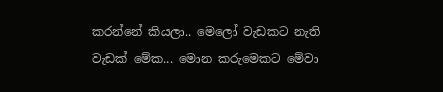කරන්නේ කියලා.. මෙලෝ වැඩකට නැති වැඩක් මේක... මොන කරුමෙකට මේවා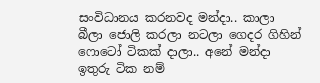සංවිධානය කරනවද මන්දා.. කාලා බීලා ජොලි කරලා නටලා ගෙදර ගිහින් ෆොටෝ ටිකක් දාලා.. අනේ මන්දා ඉතුරු ටික නම්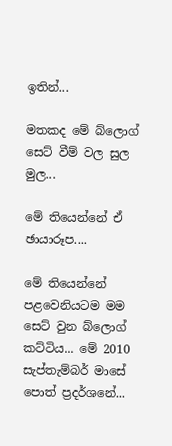ඉතින්...

මතකද මේ බ්ලොග් සෙට් වීම් වල සුල මුල...

මේ තියෙන්නේ ඒ ඡායාරූප....

මේ තියෙන්නේ පළවෙනියටම මම සෙට් වුන බ්ලොග් කට්ටිය... මේ 2010 සැප්තැම්බර් මාසේ පොත් ප්‍රදර්ශනේ...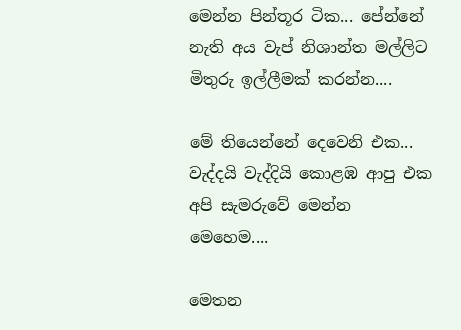මෙන්න පින්තූර ටික... පේන්නේ නැති අය වැප් නිශාන්ත මල්ලිට මිතුරු ඉල්ලීමක් කරන්න....

මේ තියෙන්නේ දෙවෙනි එක... වැද්දයි වැද්දියි කොළඹ ආපු එක අපි සැමරුවේ මෙන්න මෙහෙම....

මෙතන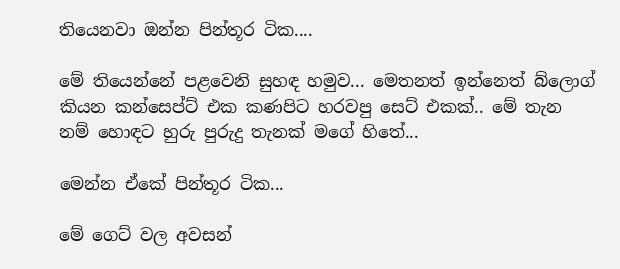තියෙනවා ඔන්න පින්තූර ටික....

මේ තියෙන්නේ පළවෙනි සුහඳ හමුව... මෙතනත් ඉන්නෙත් බ්ලොග් කියන කන්සෙප්ට් එක කණපිට හරවපු සෙට් එකක්.. මේ තැන නම් හොඳට හුරු පුරුදු තැනක් මගේ හිතේ...

මෙන්න ඒකේ පින්තූර ටික...

මේ ගෙට් වල අවසන්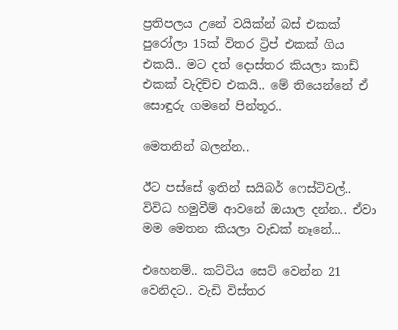ප්‍රතිපලය උනේ වයික්න් බස් එකක් පුරෝලා 15ක් විතර ට්‍රිප් එකක් ගිය එකයි.. මට දත් දොස්තර කියලා කාඩ් එකක් වැදිච්ච එකයි.. මේ තියෙන්නේ ඒ සොඳුරු ගමනේ පින්තූර..

මෙතනින් බලන්න..

ඊට පස්සේ ඉතින් සයිබර් ෆෙස්ටිවල්.. විවිධ හමුවීම් ආවනේ ඔයාල දන්න.. ඒවා මම මෙතන කියලා වැඩක් නෑනේ...

එහෙනම්.. කට්ටිය සෙට් වෙන්න 21 වෙනිදට.. වැඩි විස්තර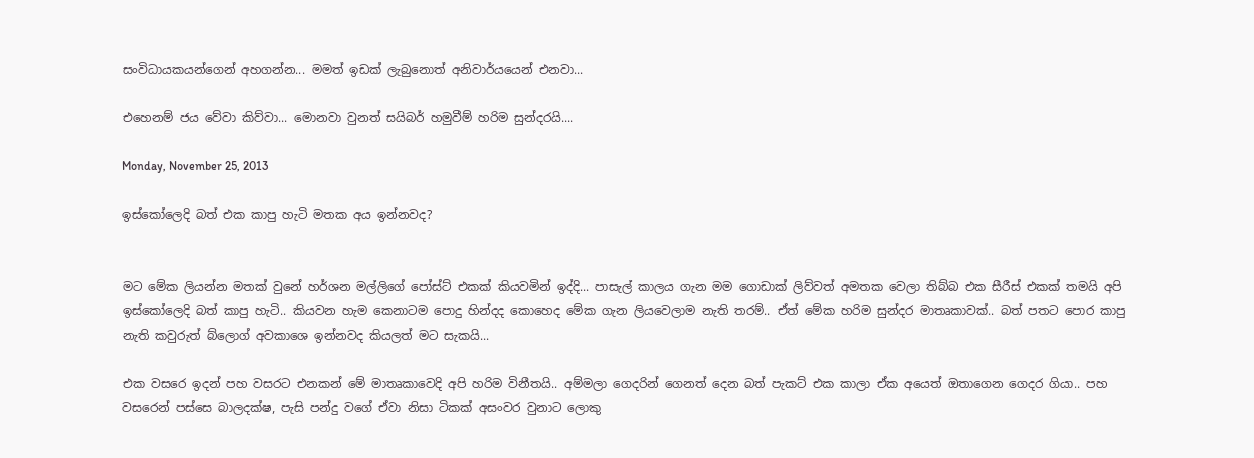සංවිධායකයන්ගෙන් අහගන්න... මමත් ඉඩක් ලැබුනොත් අනිවාර්යයෙන් එනවා...

එහෙනම් ජය වේවා කිව්වා... මොනවා වුනත් සයිබර් හමුවීම් හරිම සුන්දරයි....

Monday, November 25, 2013

ඉස්කෝලෙදි බත් එක කාපු හැටි මතක අය ඉන්නවද?


මට මේක ලියන්න මතක් වුනේ හර්ශන මල්ලිගේ පෝස්ට් එකක් කියවමින් ඉද්දි... පාසැල් කාලය ගැන මම ගොඩාක් ලිව්වත් අමතක වෙලා තිබ්බ එක සීරීස් එකක් තමයි අපි ඉස්කෝලෙදි බත් කාපු හැටි.. කියවන හැම කෙනාටම පොදු හින්දද කොහෙද මේක ගැන ලියවෙලාම නැති තරම්.. ඒත් මේක හරිම සුන්දර මාතෘකාවක්.. බත් පතට පොර කාපු නැති කවුරුත් බ්ලොග් අවකාශෙ ඉන්නවද කියලත් මට සැකයි...

එක වසරෙ ඉදන් පහ වසරට එනකන් මේ මාතෘකාවෙදි අපි හරිම විනීතයි.. අම්මලා ගෙදරින් ගෙනත් දෙන බත් පැකට් එක කාලා ඒක අයෙත් ඔතාගෙන ගෙදර ගියා.. පහ වසරෙන් පස්සෙ බාලදක්ෂ, පැසි පන්දු වගේ ඒවා නිසා ටිකක් අසංවර වුනාට ලොකු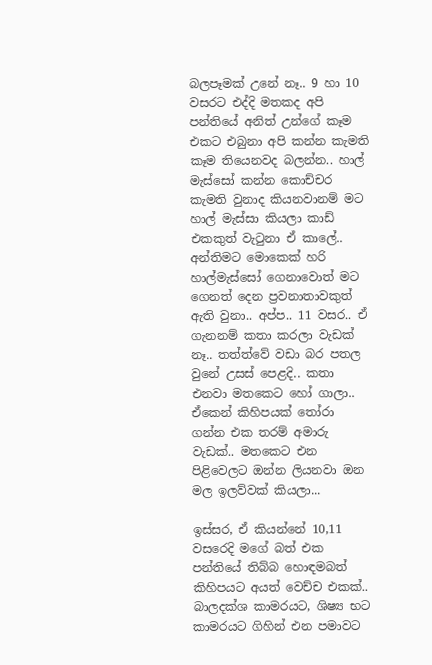බලපෑමක් උනේ නෑ.. 9 හා 10 වසරට එද්දි මතකද අපි පන්තියේ අනිත් උන්ගේ කෑම එකට එබුනා අපි කන්න කැමති කෑම තියෙනවද බලන්න.. හාල් මැස්සෝ කන්න කොච්චර කැමති වුනාද කියනවානම් මට හාල් මැස්සා කියලා කාඩ් එකකුත් වැටුනා ඒ කාලේ.. අන්තිමට මොකෙක් හරි හාල්මැස්සෝ ගෙනාවොත් මට ගෙනත් දෙන ප්‍රවනාතාවකුත් ඇති වුනා.. අප්ප.. 11 වසර.. ඒ ගැනනම් කතා කරලා වැඩක් නෑ.. තත්ත්වේ වඩා බර පතල වුනේ උසස් පෙළදි.. කතා එනවා මතකෙට හෝ ගාලා.. ඒකෙන් කිහිපයක් තෝරා ගන්න එක තරම් අමාරු වැඩක්.. මතකෙට එන පිළිවෙලට ඔන්න ලියනවා ඔන මල ඉලව්වක් කියලා...

ඉස්සර, ඒ කියන්නේ 10,11 වසරෙදි මගේ බත් එක පන්තියේ තිබ්බ හොඳමබත් කිහිපයට අයත් වෙච්ච එකක්.. බාලදක්ශ කාමරයට, ශිෂ්‍ය භට කාමරයට ගිහින් එන පමාවට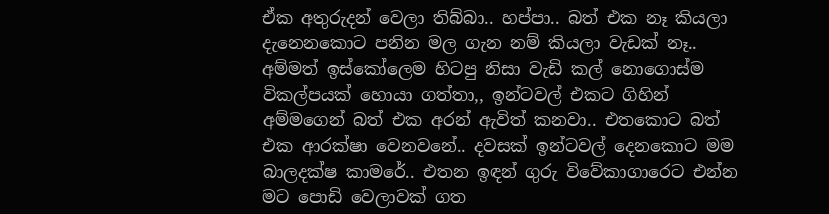ඒක අතුරුදන් වෙලා තිබ්බා.. හප්පා.. බත් එක නෑ කියලා දැනෙනකොට පනින මල ගැන නම් කියලා වැඩක් නෑ.. අම්මත් ඉස්කෝලෙම හිටපු නිසා වැඩි කල් නොගොස්ම විකල්පයක් හොයා ගත්තා,, ඉන්ටවල් එකට ගිහින් අම්මගෙන් බත් එක අරන් ඇවිත් කනවා.. එතකොට බත් එක ආරක්ෂා වෙනවනේ.. දවසක් ඉන්ටවල් දෙනකොට මම බාලදක්ෂ කාමරේ.. එතන ඉඳන් ගුරු විවේකාගාරෙට එන්න මට පොඩි වෙලාවක් ගත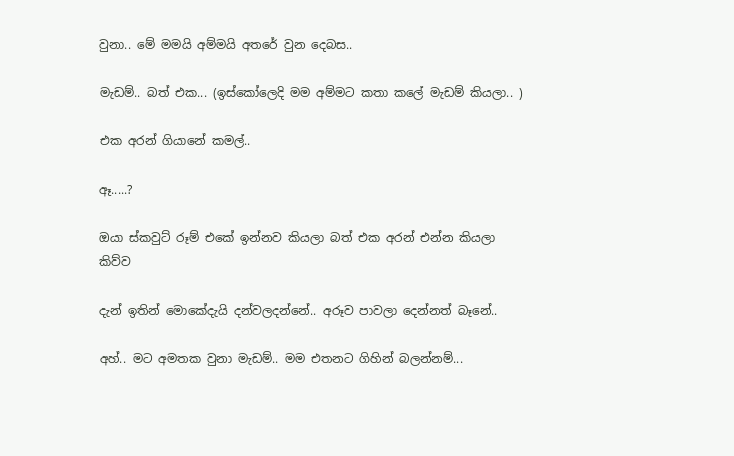වුනා.. මේ මමයි අම්මයි අතරේ වුන දෙබස..

මැඩම්.. බත් එක... (ඉස්කෝලෙදි මම අම්මට කතා කලේ මැඩම් කියලා.. )

එක අරන් ගියානේ කමල්..

ඈ.....?

ඔයා ස්කවුට් රූම් එකේ ඉන්නව කියලා බත් එක අරන් එන්න කියලා කිව්ව

දැන් ඉතින් මොකේදැයි දන්වලදන්නේ.. අරූව පාවලා දෙන්නත් බෑනේ..

අහ්.. මට අමතක වුනා මැඩම්.. මම එතනට ගිහින් බලන්නම්...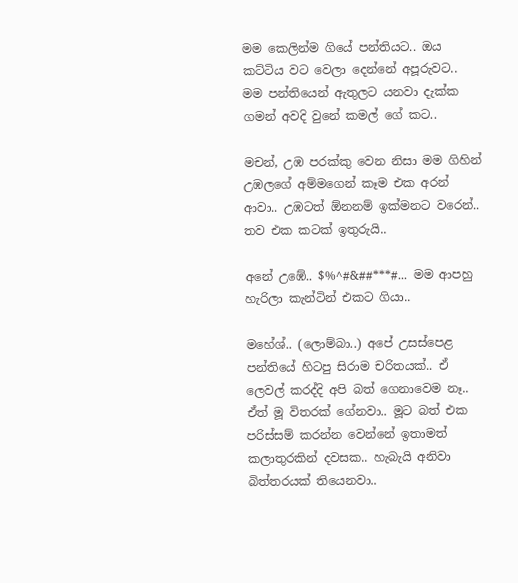මම කෙලින්ම ගියේ පන්තියට.. ඔය කට්ටිය වට වෙලා දෙන්නේ අපූරුවට.. මම පන්තියෙන් ඇතුලට යනවා දැක්ක ගමන් අවදි වුනේ කමල් ගේ කට..

මචන්, උඹ පරක්කු වෙන නිසා මම ගිහින් උඹලගේ අම්මගෙන් කෑම එක අරන් ආවා.. උඹටත් ඕනනම් ඉක්මනට වරෙන්.. තව එක කටක් ඉතුරුයි..

අනේ උඹේ.. $%^#&##***#... මම ආපහු හැරිලා කැන්ටින් එකට ගියා..

මහේශ්.. (ලොම්බා..) අපේ උසස්පෙළ පන්තියේ හිටපු සිරාම චරිතයක්.. ඒ ලෙවල් කරද්දි අපි බත් ගෙනාවෙම නෑ.. ඒත් මූ විතරක් ගේනවා.. මූට බත් එක පරිස්සම් කරන්න වෙන්නේ ඉතාමත් කලාතුරකින් දවසක.. හැබැයි අනිවා බිත්තරයක් තියෙනවා..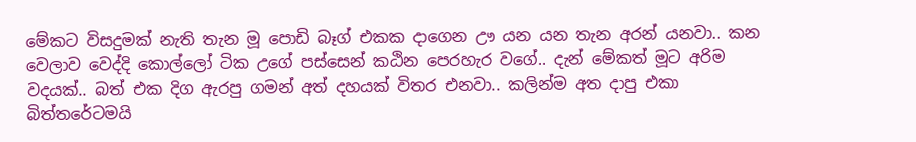මේකට විසදුමක් නැති තැන මූ පොඩි බෑග් එකක දාගෙන ඌ යන යන තැන අරන් යනවා.. කන වෙලාව වෙද්දි කොල්ලෝ ටික උගේ පස්සෙන් කඨින පෙරහැර වගේ.. දැන් මේකත් මූට අරිම වදයක්.. බත් එක දිග ඇරපු ගමන් අත් දහයක් විතර එනවා.. කලින්ම අත දාපු එකා බිත්තරේටමයි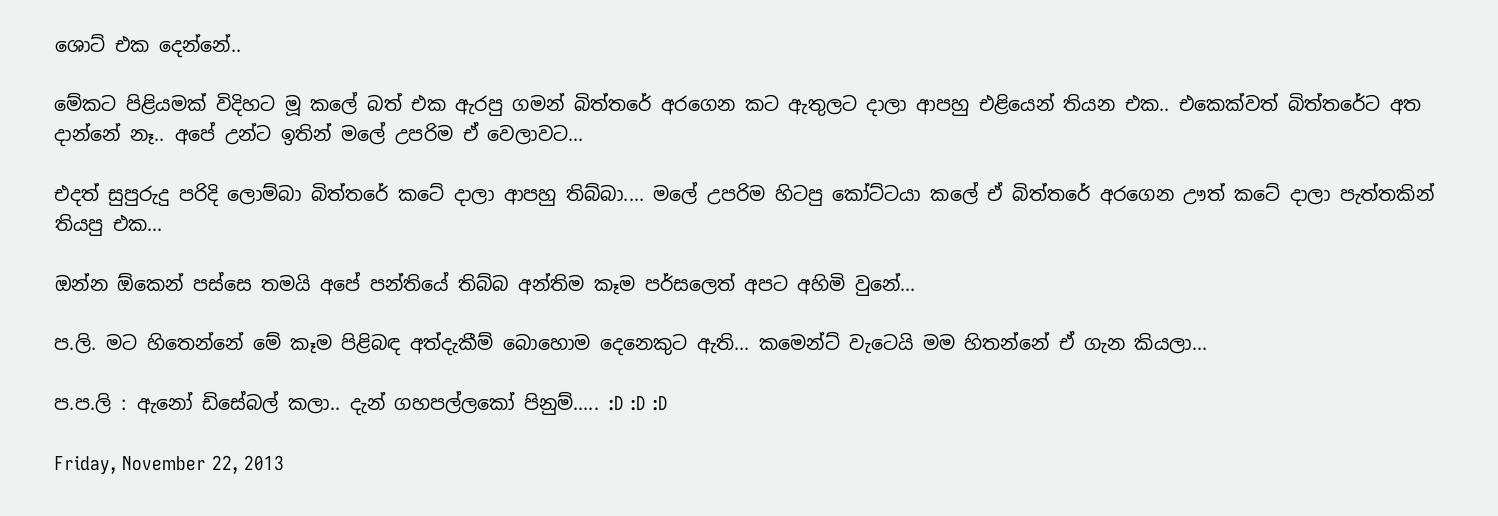ශොට් එක දෙන්නේ..

මේකට පිළියමක් විදිහට මූ කලේ බත් එක ඇරපු ගමන් බිත්තරේ අරගෙන කට ඇතුලට දාලා ආපහු එළියෙන් තියන එක.. එකෙක්වත් බිත්තරේට අත දාන්නේ නෑ.. අපේ උන්ට ඉතින් මලේ උපරිම ඒ වෙලාවට...

එදත් සුපුරුදු පරිදි ලොම්බා බිත්තරේ කටේ දාලා ආපහු තිබ්බා.... මලේ උපරිම හිටපු කෝට්ටයා කලේ ඒ බිත්තරේ අරගෙන ඌත් කටේ දාලා පැත්තකින් තියපු එක...

ඔන්න ඕකෙන් පස්සෙ තමයි අපේ පන්තියේ තිබ්බ අන්තිම කෑම පර්සලෙත් අපට අහිමි වුනේ...

ප.ලි. මට හිතෙන්නේ මේ කෑම පිළිබඳ අත්දැකීම් බොහොම දෙනෙකුට ඇති... කමෙන්ට් වැටෙයි මම හිතන්නේ ඒ ගැන කියලා...

ප.ප.ලි : ඇනෝ ඩිසේබල් කලා.. දැන් ගහපල්ලකෝ පිනුම්..... :D :D :D

Friday, November 22, 2013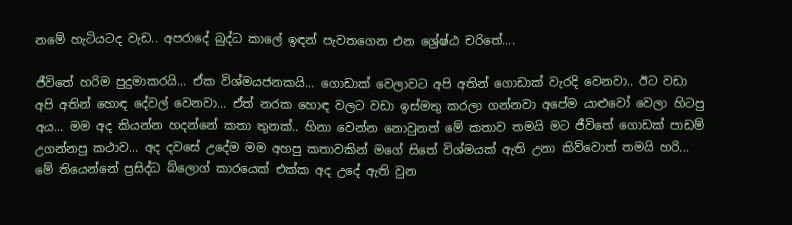නමේ හැටියටද වැඩ.. අපරාදේ බුද්ධ කාලේ ඉඳන් පැවතගෙන එන ශ්‍රේෂ්ඨ චරිතේ....

ජීවිතේ හරිම පුදුමාකරයි... ඒක විශ්මයජනකයි... ගොඩාක් වෙලාවට අපි අතින් ගොඩාක් වැරදි වෙනවා.. ඊට වඩා අපි අතින් හොඳ දේවල් වෙනවා... ඒත් නරක හොඳ වලට වඩා ඉස්මතු කරලා ගන්නවා අපේම යාළුවෝ වෙලා හිටපු අය... මම අද කියන්න හදන්නේ කතා තුනක්.. හිනා වෙන්න නොවුනත් මේ කතාව තමයි මට ජීවිතේ ගොඩක් පාඩම් උගන්නපු කථාව... අද දවසේ උදේම මම අහපු කතාවකින් මගේ සිතේ විශ්මයක් ඇති උනා කිව්වොත් තමයි හරි... මේ තියෙන්නේ ප්‍රසිද්ධ බ්ලොග් කාරයෙක් එක්ක අද උදේ ඇති වුන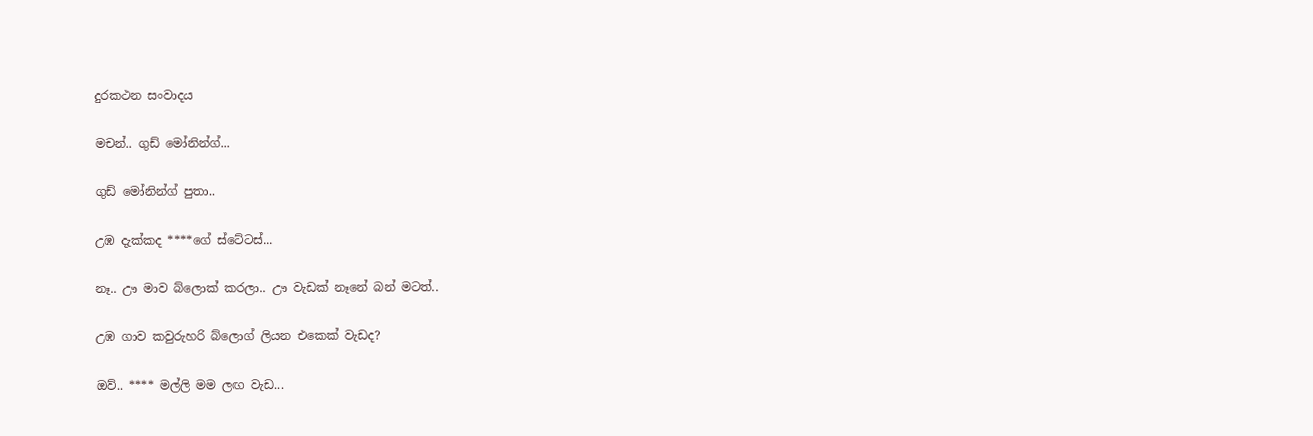දුරකථන සංවාදය

මචන්.. ගුඩ් මෝනින්ග්...

ගුඩ් මෝනින්ග් පුතා..

උඹ දැක්කද ****ගේ ස්ටේටස්...

නෑ.. ඌ මාව බ්ලොක් කරලා.. ඌ වැඩක් නෑනේ බන් මටත්..

උඹ ගාව කවුරුහරි බ්ලොග් ලියන එකෙක් වැඩද?

ඔව්.. **** මල්ලි මම ලඟ වැඩ...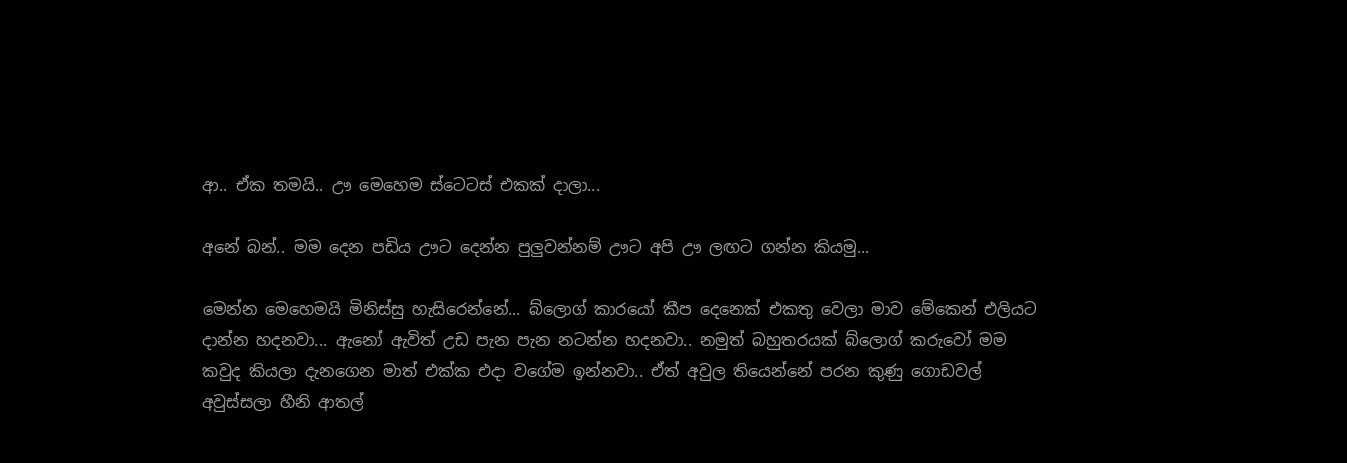ආ.. ඒක තමයි.. ඌ මෙහෙම ස්ටෙටස් එකක් දාලා...

අනේ බන්.. මම දෙන පඩිය ඌට දෙන්න පුලුවන්නම් ඌට අපි ඌ ලඟට ගන්න කියමු...

මෙන්න මෙහෙමයි මිනිස්සු හැසිරෙන්නේ... බ්ලොග් කාරයෝ කීප දෙනෙක් එකතු වෙලා මාව මේකෙන් එලියට දාන්න හදනවා... ඇනෝ ඇවිත් උඩ පැන පැන නටන්න හදනවා.. නමුත් බහුතරයක් බ්ලොග් කරුවෝ මම කවුද කියලා දැනගෙන මාත් එක්ක එදා වගේම ඉන්නවා.. ඒත් අවුල තියෙන්නේ පරන කුණු ගොඩවල් අවුස්සලා හීනි ආතල්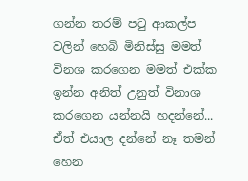ගන්න තරම් පටු ආකල්ප වලින් හෙබි මිනිස්සු මමත් විනශ කරගෙන මමත් එක්ක ඉන්න අනිත් උනුත් විනාශ කරගෙන යන්නයි හදන්නේ... ඒත් එයාල දන්නේ නෑ තමන් හෙන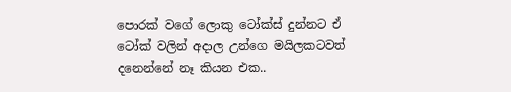පොරක් වගේ ලොකු ටෝක්ස් දුන්නට ඒ ටෝක් වලින් අදාල උන්ගෙ මයිලකටවත් දනෙන්නේ නෑ කියන එක..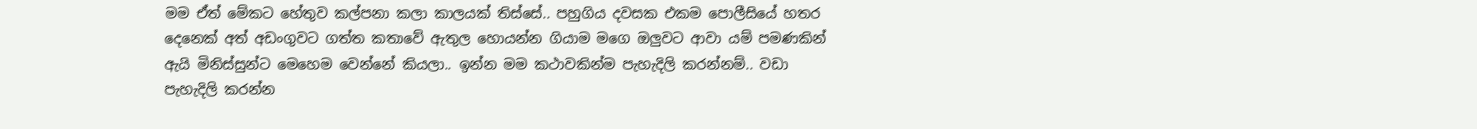මම ඒත් මේකට හේතුව කල්පනා කලා කාලයක් තිස්සේ.. පහුගිය දවසක එකම පොලීසියේ හතර දෙනෙක් අත් අඩංගුවට ගත්ත කතාවේ ඇතුල හොයන්න ගියාම මගෙ ඔලුවට ආවා යම් පමණකින් ඇයි මිනිස්සුන්ට මෙහෙම වෙන්නේ කියලා.. ඉන්න මම කථාවකින්ම පැහැදිලි කරන්නම්.. වඩා පැහැදිලි කරන්න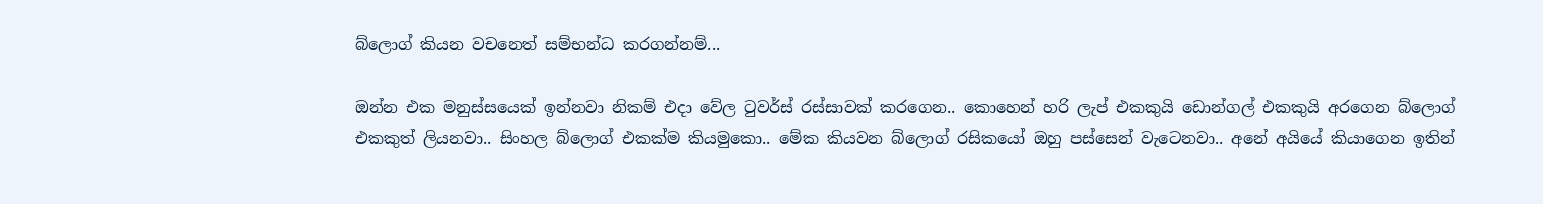බ්ලොග් කියන වචනෙත් සම්භන්ධ කරගන්නම්...

ඔන්න එක මනුස්සයෙක් ඉන්නවා නිකම් එදා වේල ටුවර්ස් රස්සාවක් කරගෙන.. කොහෙන් හරි ලැප් එකකුයි ඩොන්ගල් එකකුයි අරගෙන බ්ලොග් එකකුත් ලියනවා.. සිංහල බ්ලොග් එකක්ම කියමුකො.. මේක කියවන බ්ලොග් රසිකයෝ ඔහු පස්සෙන් වැටෙනවා.. අනේ අයියේ කියාගෙන ඉතින්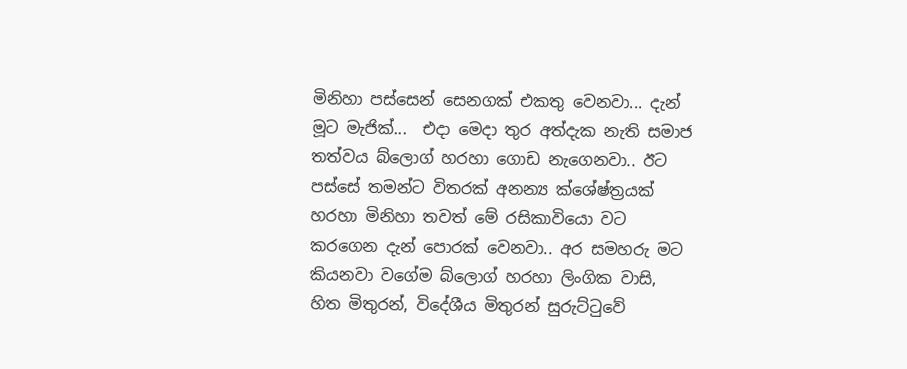මිනිහා පස්සෙන් සෙනගක් එකතු වෙනවා... දැන් මූට මැජික්...  එදා මෙදා තුර අත්දැක නැති සමාජ තත්වය බ්ලොග් හරහා ගොඩ නැගෙනවා.. ඊට පස්සේ තමන්ට විතරක් අනන්‍ය ක්ශේෂ්ත්‍රයක් හරහා මිනිහා තවත් මේ රසිකාවියො වට කරගෙන දැන් පොරක් වෙනවා.. අර සමහරු මට කියනවා වගේම බ්ලොග් හරහා ලිංගික වාසි, හිත මිතුරන්, විදේශීය මිතුරන් සුරුට්ටුවේ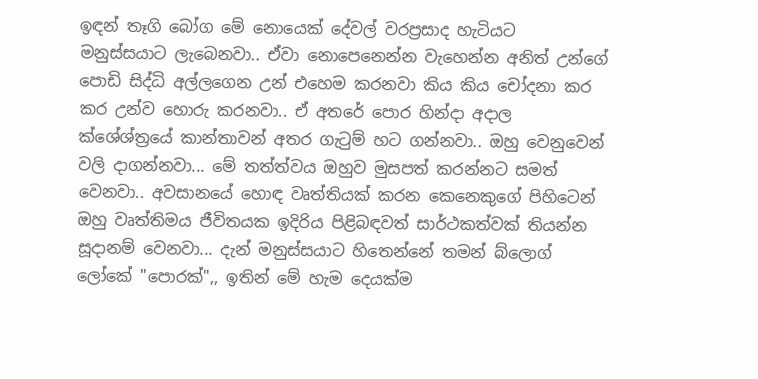ඉඳන් තෑගි බෝග මේ නොයෙක් දේවල් වරප්‍රසාද හැටියට මනුස්සයාට ලැබෙනවා.. ඒවා නොපෙනෙන්න වැහෙන්න අනිත් උන්ගේ පොඩි සිද්ධි අල්ලගෙන උන් එහෙම කරනවා කිය කිය චෝදනා කර කර උන්ව හොරු කරනවා.. ඒ අතරේ පොර හින්දා අදාල ක්ශේශ්ත්‍රයේ කාන්තාවන් අතර ගැටුම් හට ගන්නවා.. ඔහු වෙනුවෙන් වලි දාගන්නවා... මේ තත්ත්වය ඔහුව මුසපත් කරන්නට සමත් වෙනවා.. අවසානයේ හොඳ වෘත්තියක් කරන කෙනෙකුගේ පිහිටෙන් ඔහු වෘත්තිමය ජීවිතයක ඉදිරිය පිළිබඳවත් සාර්ථකත්වක් තියන්න සූදානම් වෙනවා... දැන් මනුස්සයාට හිතෙන්නේ තමන් බ්ලොග් ලෝකේ "පොරක්",, ඉතින් මේ හැම දෙයක්ම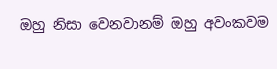ඔහු නිසා වෙනවානම් ඔහු අවංකවම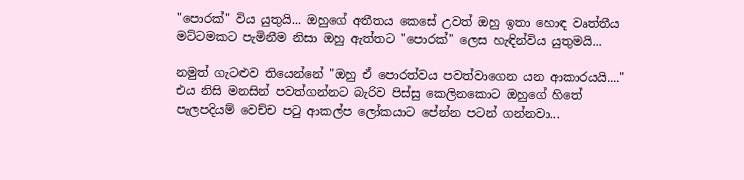"පොරක්" විය යුතුයි... ඔහුගේ අතීතය කෙසේ උවත් ඔහු ඉතා හොඳ වෘත්තීය මට්ටමකට පැමිනීම නිසා ඔහු ඇත්තට "පොරක්" ලෙස හැඳින්විය යුතුමයි...

නමුත් ගැටළුව තියෙන්නේ "ඔහු ඒ පොරත්වය පවත්වාගෙන යන ආකාරයයි...." එය නිසි මනසින් පවත්ගන්නට බැරිව පිස්සු කෙලිනකොට ඔහුගේ හිතේ පැලපදියම් වෙච්ච පටු ආකල්ප ලෝකයාට පේන්න පටන් ගන්නවා...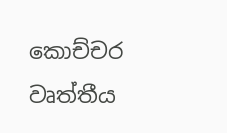කොච්චර වෘත්තීය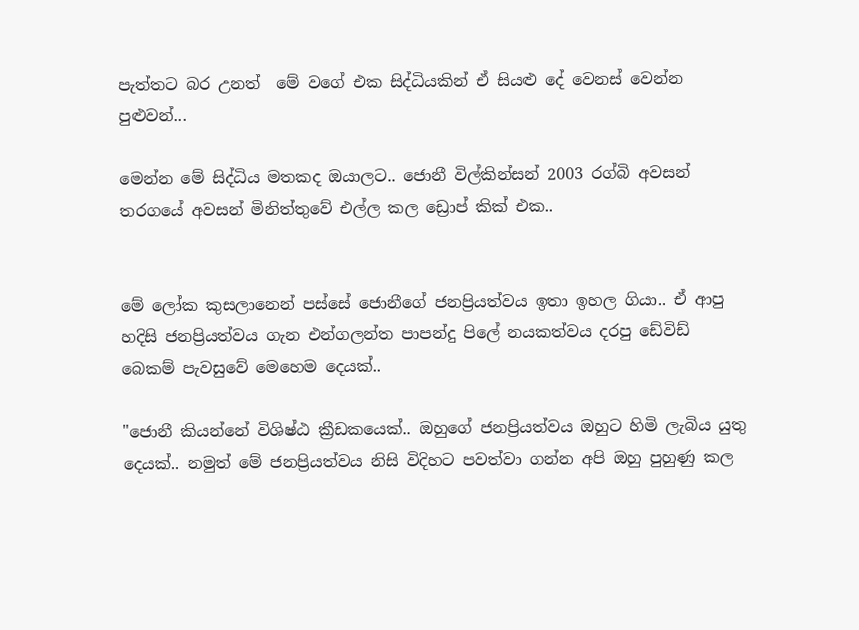පැත්තට බර උනත්  මේ වගේ එක සිද්ධියකින් ඒ සියළු දේ වෙනස් වෙන්න පුළුවන්...

මෙන්න මේ සිද්ධිය මතකද ඔයාලට.. ජොනී විල්කින්සන් 2003 රග්බි අවසන් තරගයේ අවසන් මිනිත්තුවේ එල්ල කල ඩ්‍රොප් කික් එක..


මේ ලෝක කුසලානෙන් පස්සේ ජොනීගේ ජනප්‍රියත්වය ඉතා ඉහල ගියා.. ඒ ආපු හදිසි ජනප්‍රියත්වය ගැන එන්ගලන්ත පාපන්දු පිලේ නයකත්වය දරපු ඩේවිඩ් බෙකම් පැවසුවේ මෙහෙම දෙයක්..

"ජොනී කියන්නේ විශිෂ්ඨ ක්‍රීඩකයෙක්.. ඔහුගේ ජනප්‍රියත්වය ඔහුට හිමි ලැබිය යුතු දෙයක්.. නමුත් මේ ජනප්‍රියත්වය නිසි විදිහට පවත්වා ගන්න අපි ඔහු පුහුණු කල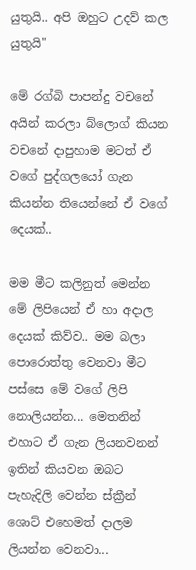යුතුයි.. අපි ඔහුට උදව් කල යුතුයි"

මේ රග්බි පාපන්දු වචනේ අයින් කරලා බ්ලොග් කියන වචනේ දාපුහාම මටත් ඒ වගේ පුද්ගලයෝ ගැන කියන්න තියෙන්නේ ඒ වගේ දෙයක්..

මම මීට කලිනුත් මෙන්න මේ ලිපියෙන් ඒ හා අදාල දෙයක් කිව්ව.. මම බලා පොරොත්තු වෙනවා මීට පස්සෙ මේ වගේ ලිපි නොලියන්න... මෙතනින් එහාට ඒ ගැන ලියනවනන් ඉතින් කියවන ඔබට පැහැදිලි වෙන්න ස්ක්‍රීන් ශොට් එහෙමත් දාලම ලියන්න වෙනවා...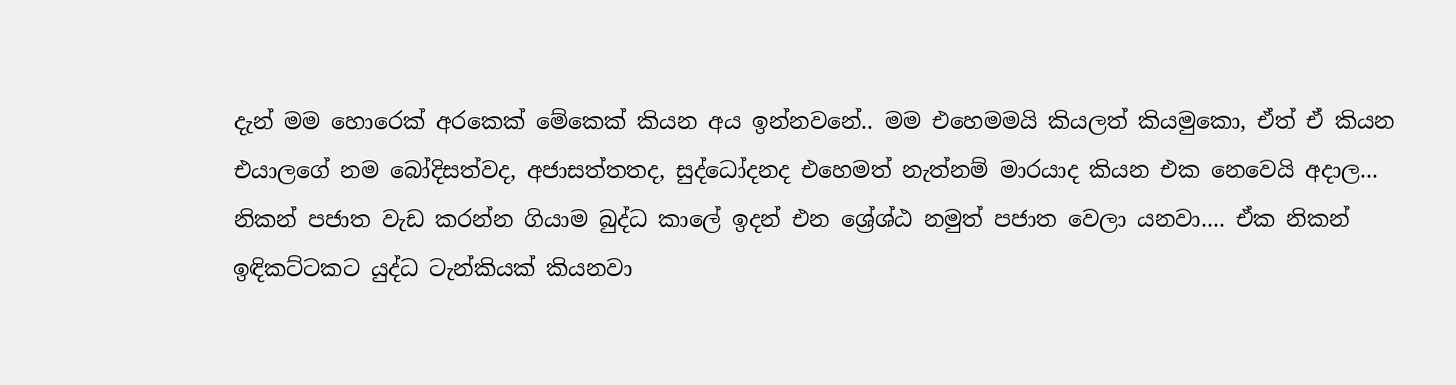දැන් මම හොරෙක් අරකෙක් මේකෙක් කියන අය ඉන්නවනේ.. මම එහෙමමයි කියලත් කියමුකො, ඒත් ඒ කියන එයාලගේ නම බෝදිසත්වද, අජාසත්තතද, සුද්ධෝදනද එහෙමත් නැත්නම් මාරයාද කියන එක නෙවෙයි අදාල... නිකන් පජාත වැඩ කරන්න ගියාම බුද්ධ කාලේ ඉදන් එන ශ්‍රේශ්ඨ නමුත් පජාත වෙලා යනවා.... ඒක නිකන්  ඉඳිකට්ටකට යුද්ධ ටැන්කියක් කියනවා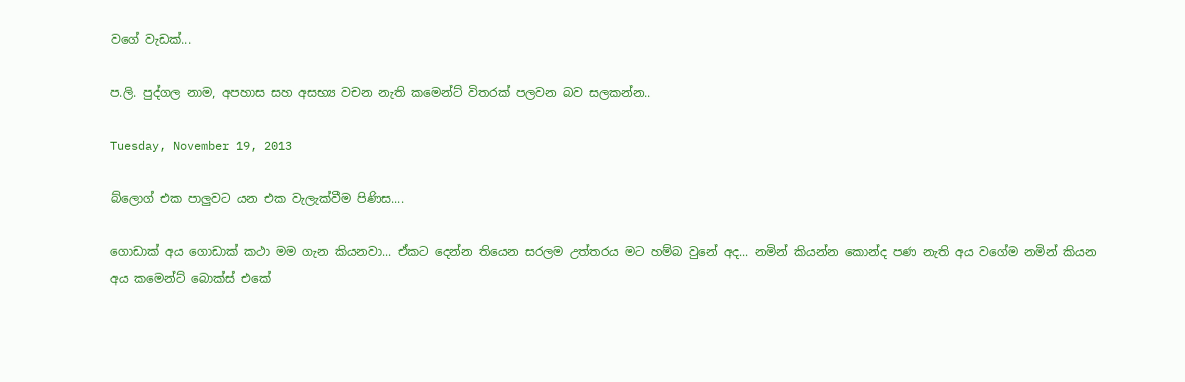වගේ වැඩක්...

ප.ලි. පුද්ගල නාම, අපහාස සහ අසභ්‍ය වචන නැති කමෙන්ට් විතරක් පලවන බව සලකන්න..

Tuesday, November 19, 2013

බ්ලොග් එක පාලුවට යන එක වැලැක්වීම පිණිස....

ගොඩාක් අය ගොඩාක් කථා මම ගැන කියනවා... ඒකට දෙන්න තියෙන සරලම උත්තරය මට හම්බ වුනේ අද... නමින් කියන්න කොන්ද පණ නැති අය වගේම නමින් කියන අය කමෙන්ට් බොක්ස් එකේ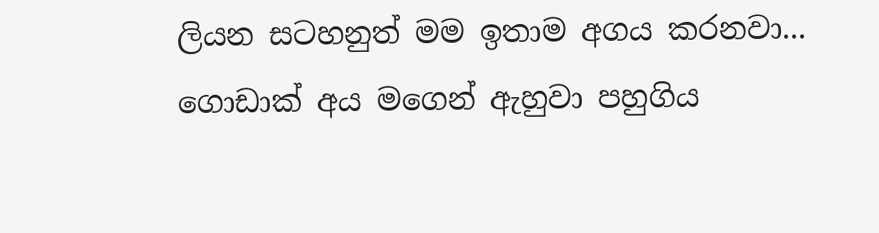ලියන සටහනුත් මම ඉතාම අගය කරනවා... ගොඩාක් අය මගෙන් ඇහුවා පහුගිය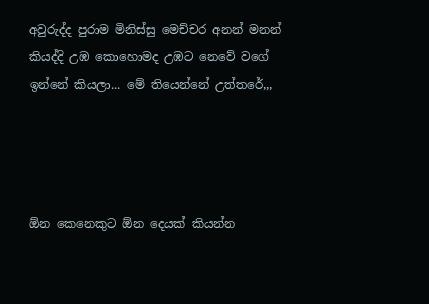අවුරුද්ද පුරාම මිනිස්සු මෙච්චර අනන් මනන් කියද්දි උඹ කොහොමද උඹට නෙවේ වගේ ඉන්නේ කියලා... මේ තියෙන්නේ උත්තරේ,,,




ඕන කෙනෙකුට ඕන දෙයක් කියන්න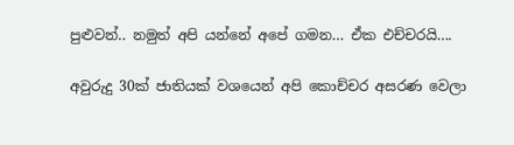පුළුවන්.. නමුත් අපි යන්නේ අපේ ගමන... ඒක එච්චරයි....

අවුරුදු 30ක් ජාතියක් වශයෙන් අපි කොච්චර අසරණ වෙලා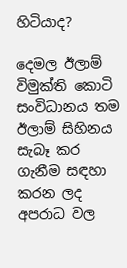හිටියාද?

දෙමල ඊලාම් විමුක්ති කොටි සංවිධානය තම ඊලාම් සිහිනය සැබෑ කර ගැනීම සඳහා කරන ලද අපරාධ වල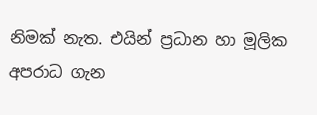නිමක් නැත. එයින් ප්‍රධාන හා මූලික අපරාධ ගැන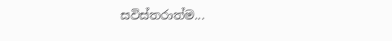සවිස්තරාත්ම...